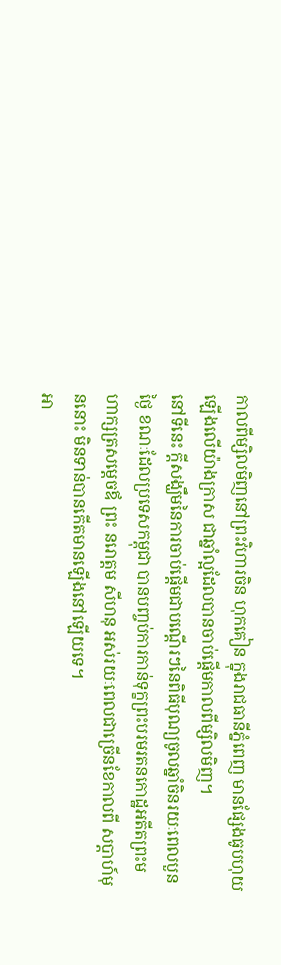កាលពីម្សិលមិញនៅព្រះវិហារចិន ហុកគៀន ក្នុងរាជធានីភ្នំពេញ មានផ្សែងធូបហុយឡើងលើយ៉ាងក្រាស ជាឆ្នាំល្អដែលបានចាប់ផ្ដើមកាលពីម្សិលមិញ។
នៅទីនេះ ក្តីសង្ឃឹមនៃការចាប់ផ្ដើមជាបណ្តើរៗនៃពិធីបុណ្យចូលឆ្នាំចិនរយៈពេលបួនថ្ងៃ ខណៈដែលប្រទេសកម្ពុជា បានបញ្ចប់ការកាន់ទុក្ខព្រះបរមរតនកោដ្ឋអតីតព្រះមហាក្សត្រសម្ដេចឪ ព្រះ នរោត្ដម សីហនុ អស់រយៈពេលជាច្រើនខែកាលពី សប្ដាហ៍មុននោះ មិនទាន់បានកើតមានឡើងនៅឡើយទេ។
អា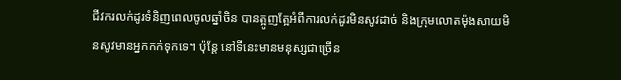ជីវករលក់ដូរទំនិញពេលចូលឆ្នាំចិន បានត្អូញត្អែអំពីការលក់ដូរមិនសូវដាច់ និងក្រុមលោតម៉ុងសាយមិនសូវមានអ្នកកក់ទុកទេ។ ប៉ុន្តែ នៅទីនេះមានមនុស្សជាច្រើន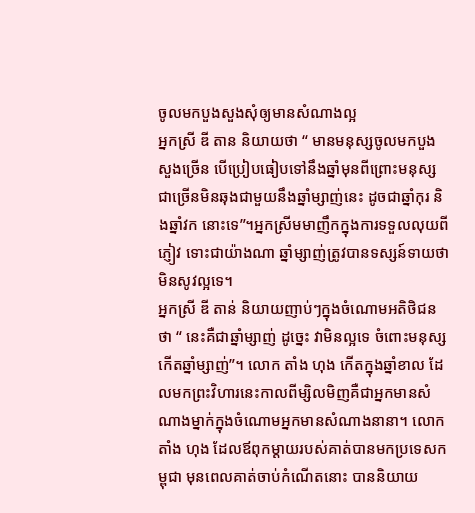ចូលមកបួងសួងសុំឲ្យមានសំណាងល្អ
អ្នកស្រី ឌី តាន និយាយថា “ មានមនុស្សចូលមកបួងសួងច្រើន បើប្រៀបធៀបទៅនឹងឆ្នាំមុនពីព្រោះមនុស្សជាច្រើនមិនឆុងជាមួយនឹងឆ្នាំម្សាញ់នេះ ដូចជាឆ្នាំកុរ និងឆ្នាំវក នោះទេ”។អ្នកស្រីមមាញឹកក្នុងការទទួលលុយពីភ្ញៀវ ទោះជាយ៉ាងណា ឆ្នាំម្សាញ់ត្រូវបានទស្សន៍ទាយថាមិនសូវល្អទេ។
អ្នកស្រី ឌី តាន់ និយាយញាប់ៗក្នុងចំណោមអតិថិជនថា “ នេះគឺជាឆ្នាំម្សាញ់ ដូច្នេះ វាមិនល្អទេ ចំពោះមនុស្សកើតឆ្នាំម្សាញ់”។ លោក តាំង ហុង កើតក្នុងឆ្នាំខាល ដែលមកព្រះវិហារនេះកាលពីម្សិលមិញគឺជាអ្នកមានសំណាងម្នាក់ក្នុងចំណោមអ្នកមានសំណាងនានា។ លោក តាំង ហុង ដែលឪពុកម្ដាយរបស់គាត់បានមកប្រទេសកម្ពុជា មុនពេលគាត់ចាប់កំណើតនោះ បាននិយាយ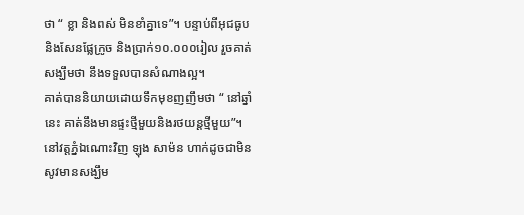ថា “ ខ្លា និងពស់ មិនខាំគ្នាទេ”។ បន្ទាប់ពីអុជធូប និងសែនផ្លែក្រូច និងប្រាក់១០.០០០រៀល រួចគាត់សង្ឃឹមថា នឹងទទួលបានសំណាងល្អ។
គាត់បាននិយាយដោយទឹកមុខញញឹមថា “ នៅឆ្នាំនេះ គាត់នឹងមានផ្ទះថ្មីមួយនិងរថយន្ដថ្មីមួយ”។ នៅវត្តភ្នំឯណោះវិញ ឡុង សាម៉ន ហាក់ដូចជាមិនសូវមានសង្ឃឹម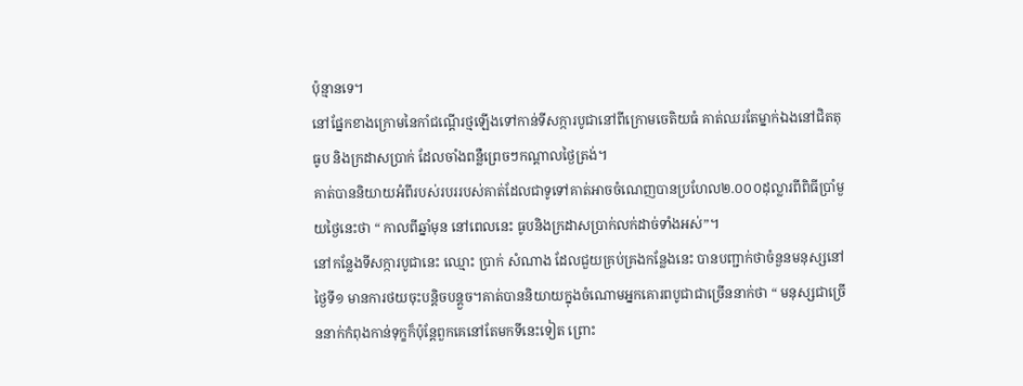ប៉ុន្មានទេ។
នៅផ្នែកខាងក្រោមនៃកាំជណ្តើរថ្មឡើងទៅកាន់ទីសក្ការបូជានៅពីក្រោមចេតិយធំ គាត់ឈរតែម្នាក់ឯងនៅជិតតុធូប និងក្រដាសប្រាក់ ដែលចាំងពន្លឺព្រេចៗកណ្តាលថ្ងៃត្រង់។
គាត់បាននិយាយអំពីរបស់របររបស់គាត់ដែលជាទូទៅគាត់អាចចំណេញបានប្រហែល២.០០០ដុល្លារពីពិធីប្រាំមួយថ្ងៃនេះថា “ កាលពីឆ្នាំមុន នៅពេលនេះ ធូបនិងក្រដាសប្រាក់លក់ដាច់ទាំងអស់”។
នៅកន្លែងទីសក្ការបូជានេះ ឈ្មោះ ប្រាក់ សំណាង ដែលជួយគ្រប់គ្រងកន្លែងនេះ បានបញ្ជាក់ថាចំនួនមនុស្សនៅថ្ងៃទី១ មានការថយចុះបន្តិចបន្តួច។គាត់បាននិយាយក្នុងចំណោមអ្នកគោរពបូជាជាច្រើននាក់ថា “ មនុស្សជាច្រើននាក់កំពុងកាន់ទុក្ខក៏ប៉ុន្តែពួកគេនៅតែមកទីនេះទៀត ព្រោះ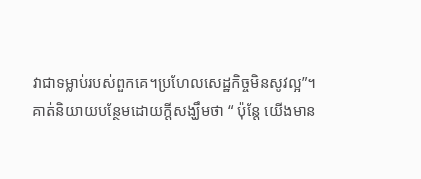វាជាទម្លាប់របស់ពួកគេ។ប្រហែលសេដ្ឋកិច្ចមិនសូវល្អ”។
គាត់និយាយបន្ថែមដោយក្ដីសង្ឃឹមថា “ ប៉ុន្តែ យើងមាន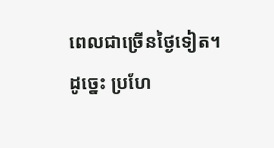ពេលជាច្រើនថ្ងៃទៀត។ដូច្នេះ ប្រហែ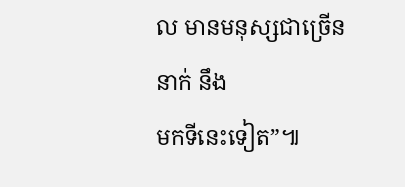ល មានមនុស្សជាច្រើននាក់ នឹង
មកទីនេះទៀត”៕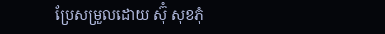ប្រែសម្រួលដោយ ស៊ុំ សុខភុំ